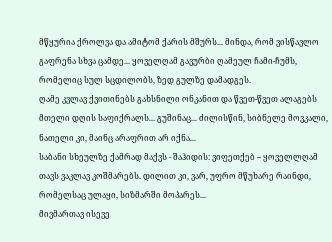მწყურია ქროლვა და ამიტომ ქარის მშურს... მინდა, რომ ვისწავლო გაფრენა სხვა ცამდე... ყოველღამ გავურბი ღამეულ ჩამი-ჩუმს, რომელიც სულ სცდილობს, ზედ გულზე დამადგეს.
ღამე კვლავ ქვითინებს გახსნილი ონკანით და წვეთ-წვეთ ალაგებს მთელი დღის საფიქრალს... გუშინაც... ძილისწინ, სიბნელე მოვკალი, ნათელი კი, მაინც არაფრით არ იქნა...
საბანი სხეულზე ქამრად მაქვს - შაჰიდის: ვიფეთქებ – ყოველლღამ თავს ვაკლავ კოშმარებს. დილით კი, ვარ, უფრო მწუხარე რაინდი, რომელსაც ულაყი, სიზმარში მოპარეს...
მივმართავ ისევე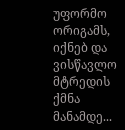უფორმო ორიგამს, იქნებ და ვისწავლო მტრედის ქმნა მანამდე...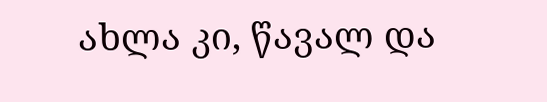ახლა კი, წავალ და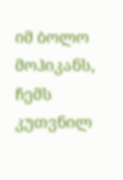იმ ბოლო მოჰიკანს, ჩემს კუთვნილ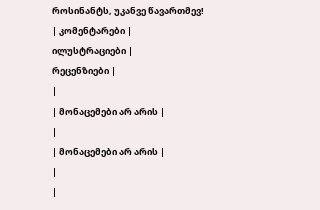როსინანტს, უკანვე წავართმევ!
| კომენტარები |
ილუსტრაციები |
რეცენზიები |
|
| მონაცემები არ არის |
|
| მონაცემები არ არის |
|
|